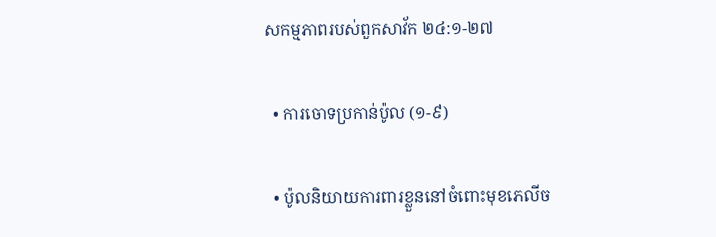សកម្មភាពរបស់ពួកសាវ័ក ២៤:១-២៧

  • ការចោទប្រកាន់ប៉ូល (១-៩)

  • ប៉ូលនិយាយការពារខ្លួននៅចំពោះមុខភេលីច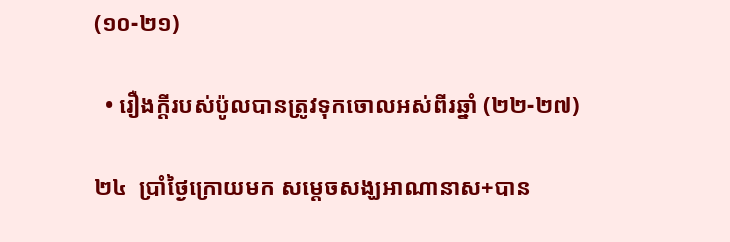(១០-២១)

  • រឿងក្ដីរបស់ប៉ូលបានត្រូវទុកចោលអស់ពីរឆ្នាំ (២២-២៧)

២៤  ប្រាំថ្ងៃក្រោយមក សម្ដេចសង្ឃអាណានាស+បាន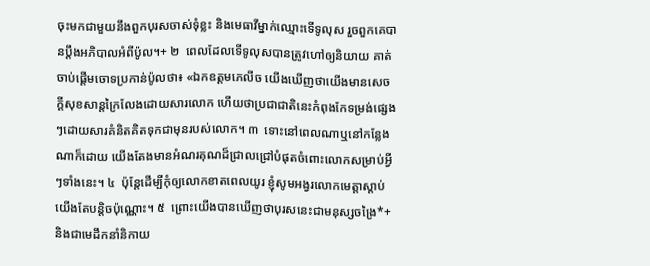ចុះមកជាមួយនឹងពួកបុរសចាស់ទុំខ្លះ និងមេធាវីម្នាក់ឈ្មោះទើទូលុស រួចពួកគេបានប្ដឹងអភិបាលអំពីប៉ូល។+ ២  ពេលដែលទើទូលុសបានត្រូវហៅឲ្យនិយាយ គាត់ចាប់ផ្ដើមចោទប្រកាន់ប៉ូលថា៖ «ឯកឧត្ដមភេលីច យើងឃើញថាយើងមានសេចក្ដីសុខសាន្តក្រៃលែងដោយសារលោក ហើយថាប្រជាជាតិនេះកំពុងកែទម្រង់ផ្សេងៗដោយសារគំនិតគិតទុកជាមុនរបស់លោក។ ៣  ទោះនៅពេលណាឬនៅកន្លែងណាក៏ដោយ យើងតែងមានអំណរគុណដ៏ជ្រាលជ្រៅបំផុតចំពោះលោកសម្រាប់អ្វីៗទាំងនេះ។ ៤  ប៉ុន្តែដើម្បីកុំឲ្យលោកខាតពេលយូរ ខ្ញុំសូមអង្វរលោកមេត្តាស្ដាប់យើងតែបន្តិចប៉ុណ្ណោះ។ ៥  ព្រោះយើងបានឃើញថាបុរសនេះជាមនុស្សចង្រៃ*+ និងជាមេដឹកនាំនិកាយ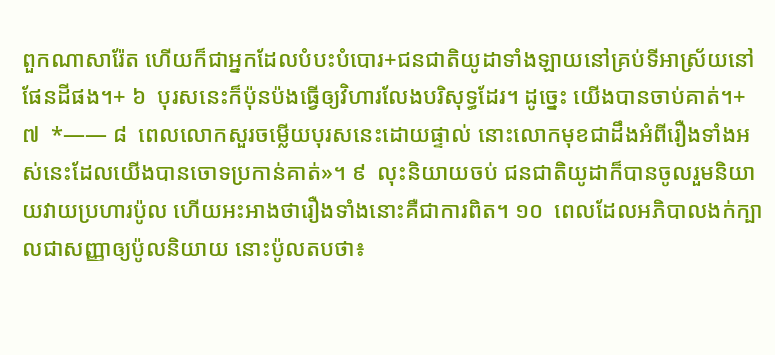ពួកណាសារ៉ែត ហើយក៏ជាអ្នកដែលបំបះបំបោរ+ជនជាតិយូដាទាំងឡាយនៅគ្រប់ទីអាស្រ័យនៅផែនដីផង។+ ៦  បុរសនេះក៏ប៉ុនប៉ងធ្វើឲ្យវិហារលែងបរិសុទ្ធដែរ។ ដូច្នេះ យើងបានចាប់គាត់។+ ៧  *—— ៨  ពេលលោកសួរចម្លើយបុរសនេះដោយផ្ទាល់ នោះលោកមុខជាដឹងអំពីរឿងទាំងអស់នេះដែលយើងបានចោទប្រកាន់គាត់»។ ៩  លុះនិយាយចប់ ជនជាតិយូដាក៏បានចូលរួមនិយាយវាយប្រហារប៉ូល ហើយអះអាងថារឿងទាំងនោះគឺជាការពិត។ ១០  ពេលដែលអភិបាលងក់ក្បាលជាសញ្ញាឲ្យប៉ូលនិយាយ នោះប៉ូលតបថា៖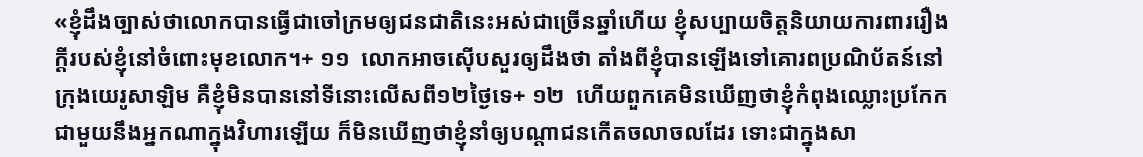«ខ្ញុំដឹងច្បាស់ថាលោកបានធ្វើជាចៅក្រមឲ្យជនជាតិនេះអស់ជាច្រើនឆ្នាំហើយ ខ្ញុំសប្បាយចិត្តនិយាយការពាររឿងក្ដីរបស់ខ្ញុំនៅចំពោះមុខលោក។+ ១១  លោកអាចស៊ើបសួរឲ្យដឹងថា តាំងពីខ្ញុំបានឡើងទៅគោរពប្រណិប័តន៍នៅក្រុងយេរូសាឡិម គឺខ្ញុំមិនបាននៅទីនោះលើសពី១២ថ្ងៃទេ+ ១២  ហើយពួកគេមិនឃើញថាខ្ញុំកំពុងឈ្លោះប្រកែកជាមួយនឹងអ្នកណាក្នុងវិហារឡើយ ក៏មិនឃើញថាខ្ញុំនាំឲ្យបណ្ដាជនកើតចលាចលដែរ ទោះជាក្នុងសា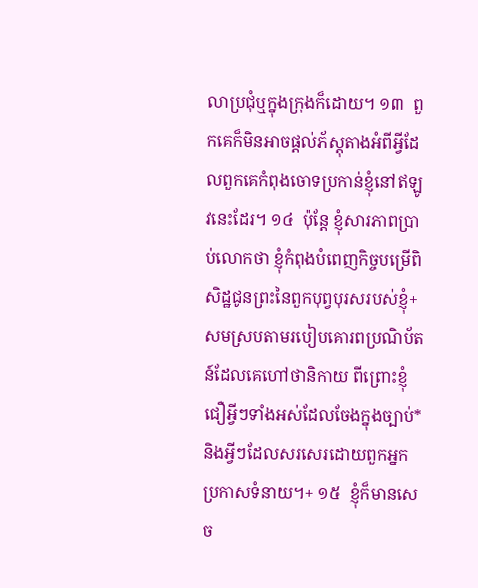លាប្រជុំឬក្នុងក្រុងក៏ដោយ។ ១៣  ពួកគេក៏មិនអាចផ្ដល់ភ័ស្តុតាងអំពីអ្វីដែលពួកគេកំពុងចោទប្រកាន់ខ្ញុំនៅឥឡូវនេះដែរ។ ១៤  ប៉ុន្តែ ខ្ញុំសារភាពប្រាប់លោកថា ខ្ញុំកំពុងបំពេញកិច្ចបម្រើពិសិដ្ឋជូនព្រះនៃពួកបុព្វបុរសរបស់ខ្ញុំ+ សមស្របតាមរបៀបគោរពប្រណិប័តន៍ដែលគេហៅថានិកាយ ពីព្រោះខ្ញុំជឿអ្វីៗទាំងអស់ដែលចែងក្នុងច្បាប់* និងអ្វីៗដែលសរសេរដោយពួកអ្នកប្រកាសទំនាយ។+ ១៥  ខ្ញុំក៏មានសេច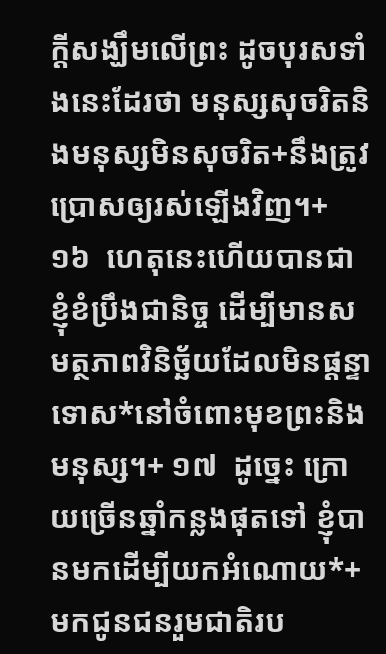ក្ដីសង្ឃឹមលើព្រះ ដូចបុរសទាំងនេះដែរថា មនុស្សសុចរិតនិងមនុស្សមិនសុចរិត+នឹងត្រូវប្រោសឲ្យរស់ឡើងវិញ។+ ១៦  ហេតុនេះហើយបានជាខ្ញុំខំប្រឹងជានិច្ច ដើម្បីមានសមត្ថភាពវិនិច្ឆ័យដែលមិនផ្ដន្ទាទោស*នៅចំពោះមុខព្រះនិងមនុស្ស។+ ១៧  ដូច្នេះ ក្រោយច្រើនឆ្នាំកន្លងផុតទៅ ខ្ញុំបានមកដើម្បីយកអំណោយ*+មកជូនជនរួមជាតិរប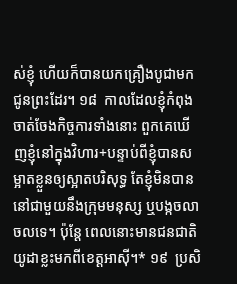ស់ខ្ញុំ ហើយក៏បានយកគ្រឿងបូជាមកជូនព្រះដែរ។ ១៨  កាលដែលខ្ញុំកំពុងចាត់ចែងកិច្ចការទាំងនោះ ពួកគេឃើញខ្ញុំនៅក្នុងវិហារ+បន្ទាប់ពីខ្ញុំបានសម្អាតខ្លួនឲ្យស្អាតបរិសុទ្ធ តែខ្ញុំមិនបាននៅជាមួយនឹងក្រុមមនុស្ស ឬបង្កចលាចលទេ។ ប៉ុន្តែ ពេលនោះមានជនជាតិយូដាខ្លះមកពីខេត្តអាស៊ី។* ១៩  ប្រសិ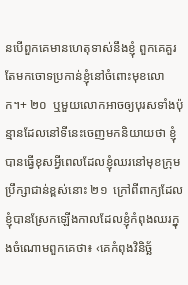នបើពួកគេមានហេតុទាស់នឹងខ្ញុំ ពួកគេគួរតែមកចោទប្រកាន់ខ្ញុំនៅចំពោះមុខលោក។+ ២០  ឬមួយលោកអាចឲ្យបុរសទាំងប៉ុន្មានដែលនៅទីនេះចេញមកនិយាយថា ខ្ញុំបានធ្វើខុសអ្វីពេលដែលខ្ញុំឈរនៅមុខក្រុមប្រឹក្សាជាន់ខ្ពស់នោះ ២១  ក្រៅពីពាក្យដែលខ្ញុំបានស្រែកឡើងកាលដែលខ្ញុំកំពុងឈរក្នុងចំណោមពួកគេថា៖ ‹គេកំពុងវិនិច្ឆ័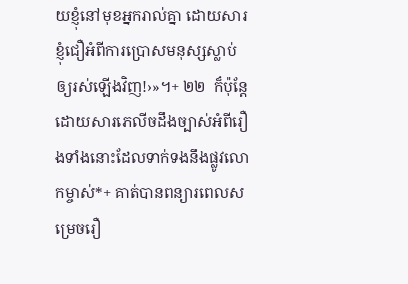យខ្ញុំនៅមុខអ្នករាល់គ្នា ដោយសារខ្ញុំជឿអំពីការប្រោសមនុស្សស្លាប់ឲ្យរស់ឡើងវិញ!›»។+ ២២  ក៏ប៉ុន្តែ ដោយសារភេលីចដឹងច្បាស់អំពីរឿងទាំងនោះដែលទាក់ទងនឹងផ្លូវលោកម្ចាស់*+ គាត់បានពន្យារពេលសម្រេចរឿ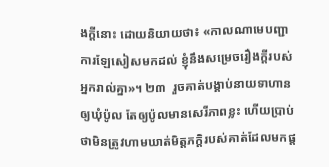ងក្ដីនោះ ដោយនិយាយថា៖ «កាលណាមេបញ្ជាការឡែសៀសមកដល់ ខ្ញុំនឹងសម្រេចរឿងក្ដីរបស់អ្នករាល់គ្នា»។ ២៣  រួចគាត់បង្គាប់នាយទាហានឲ្យឃុំប៉ូល តែឲ្យប៉ូលមានសេរីភាពខ្លះ ហើយប្រាប់ថាមិនត្រូវហាមឃាត់មិត្តភក្ដិរបស់គាត់ដែលមកផ្ដ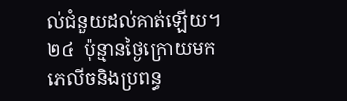ល់ជំនួយដល់គាត់ឡើយ។ ២៤  ប៉ុន្មានថ្ងៃក្រោយមក ភេលីចនិងប្រពន្ធ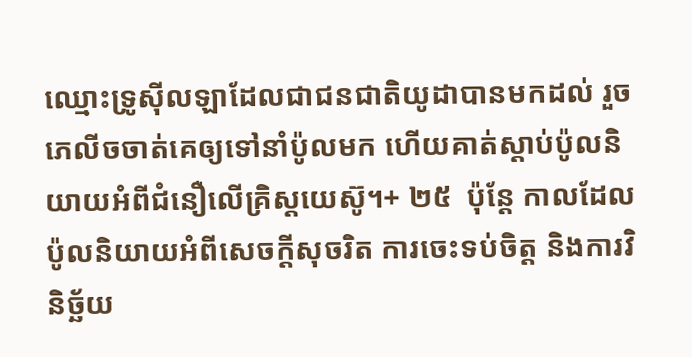ឈ្មោះទ្រូស៊ីលឡាដែលជាជនជាតិយូដាបានមកដល់ រួចភេលីចចាត់គេឲ្យទៅនាំប៉ូលមក ហើយគាត់ស្ដាប់ប៉ូលនិយាយអំពីជំនឿលើគ្រិស្តយេស៊ូ។+ ២៥  ប៉ុន្តែ កាលដែលប៉ូលនិយាយអំពីសេចក្ដីសុចរិត ការចេះទប់ចិត្ត និងការវិនិច្ឆ័យ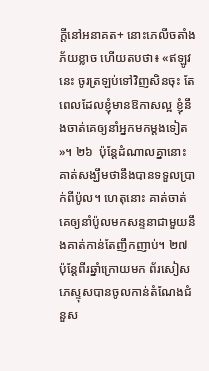ក្ដីនៅអនាគត+ នោះភេលីចតាំងភ័យខ្លាច ហើយតបថា៖ «ឥឡូវនេះ ចូរត្រឡប់ទៅវិញសិនចុះ តែពេលដែលខ្ញុំមានឱកាសល្អ ខ្ញុំនឹងចាត់គេឲ្យនាំអ្នកមកម្ដងទៀត»។ ២៦  ប៉ុន្តែដំណាលគ្នានោះ គាត់សង្ឃឹមថានឹងបានទទួលប្រាក់ពីប៉ូល។ ហេតុនោះ គាត់ចាត់គេឲ្យនាំប៉ូលមកសន្ទនាជាមួយនឹងគាត់កាន់តែញឹកញាប់។ ២៧  ប៉ុន្តែពីរឆ្នាំក្រោយមក ព័រសៀសភេស្ទុសបានចូលកាន់តំណែងជំនួស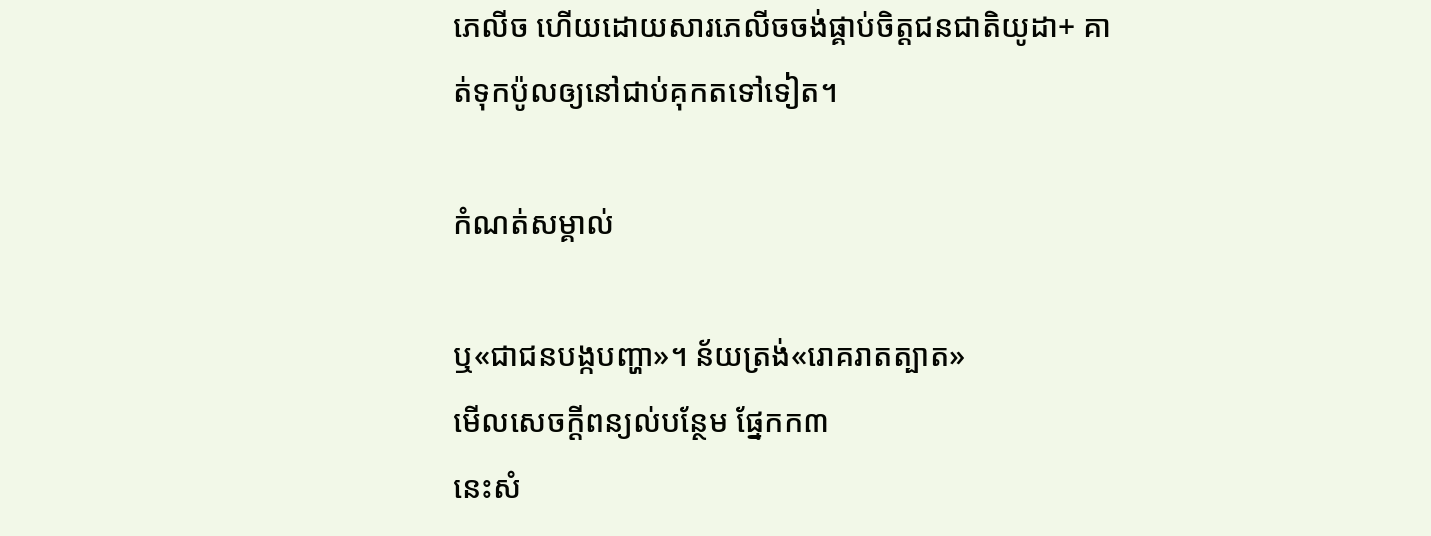ភេលីច ហើយដោយសារភេលីចចង់ផ្គាប់ចិត្តជនជាតិយូដា+ គាត់ទុកប៉ូលឲ្យនៅជាប់គុកតទៅទៀត។

កំណត់សម្គាល់

ឬ«ជាជនបង្កបញ្ហា»។ ន័យត្រង់«រោគរាតត្បាត»
មើលសេចក្ដីពន្យល់បន្ថែម ផ្នែកក៣
នេះសំ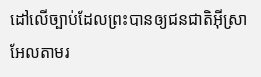ដៅលើច្បាប់ដែលព្រះបានឲ្យជនជាតិអ៊ីស្រាអែលតាមរ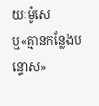យៈម៉ូសេ
ឬ«គ្មានកន្លែងបន្ទោស»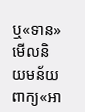ឬ«ទាន»
មើលនិយមន័យពាក្យ«អា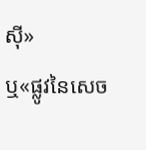ស៊ី»
ឬ«ផ្លូវនៃសេច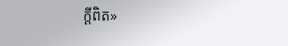ក្ដីពិត»